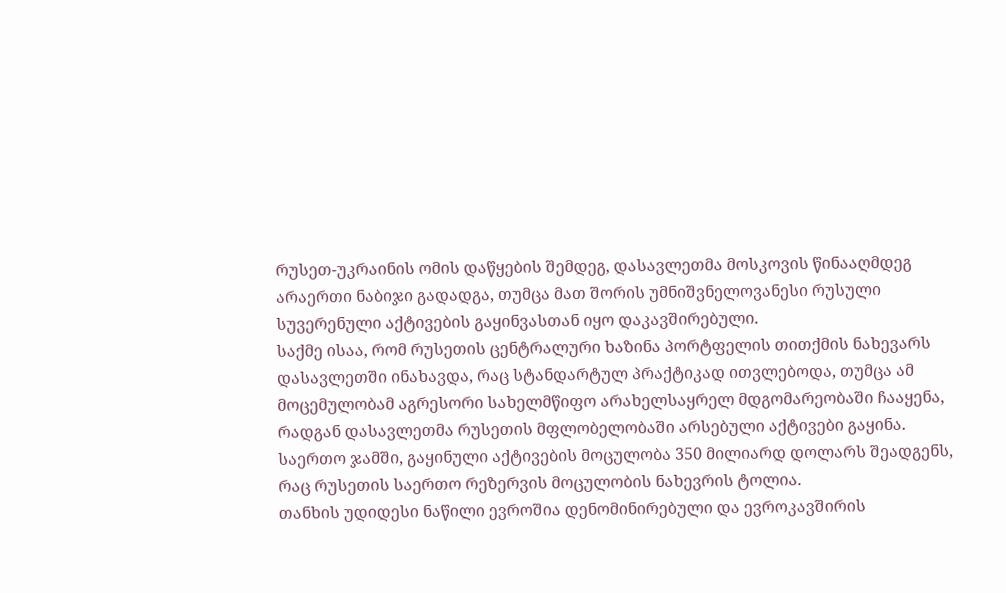რუსეთ-უკრაინის ომის დაწყების შემდეგ, დასავლეთმა მოსკოვის წინააღმდეგ არაერთი ნაბიჯი გადადგა, თუმცა მათ შორის უმნიშვნელოვანესი რუსული სუვერენული აქტივების გაყინვასთან იყო დაკავშირებული.
საქმე ისაა, რომ რუსეთის ცენტრალური ხაზინა პორტფელის თითქმის ნახევარს დასავლეთში ინახავდა, რაც სტანდარტულ პრაქტიკად ითვლებოდა, თუმცა ამ მოცემულობამ აგრესორი სახელმწიფო არახელსაყრელ მდგომარეობაში ჩააყენა, რადგან დასავლეთმა რუსეთის მფლობელობაში არსებული აქტივები გაყინა.
საერთო ჯამში, გაყინული აქტივების მოცულობა 350 მილიარდ დოლარს შეადგენს, რაც რუსეთის საერთო რეზერვის მოცულობის ნახევრის ტოლია.
თანხის უდიდესი ნაწილი ევროშია დენომინირებული და ევროკავშირის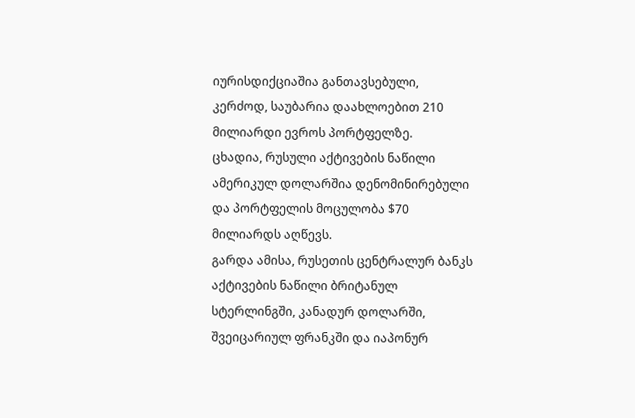იურისდიქციაშია განთავსებული, კერძოდ, საუბარია დაახლოებით 210 მილიარდი ევროს პორტფელზე.
ცხადია, რუსული აქტივების ნაწილი ამერიკულ დოლარშია დენომინირებული და პორტფელის მოცულობა $70 მილიარდს აღწევს.
გარდა ამისა, რუსეთის ცენტრალურ ბანკს აქტივების ნაწილი ბრიტანულ სტერლინგში, კანადურ დოლარში, შვეიცარიულ ფრანკში და იაპონურ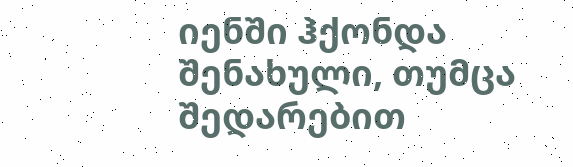იენში ჰქონდა შენახული, თუმცა შედარებით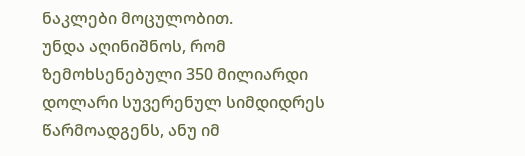ნაკლები მოცულობით.
უნდა აღინიშნოს, რომ ზემოხსენებული 350 მილიარდი დოლარი სუვერენულ სიმდიდრეს წარმოადგენს, ანუ იმ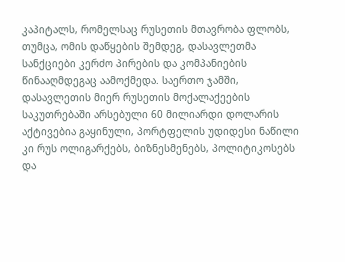კაპიტალს, რომელსაც რუსეთის მთავრობა ფლობს, თუმცა, ომის დაწყების შემდეგ, დასავლეთმა სანქციები კერძო პირების და კომპანიების წინააღმდეგაც აამოქმედა. საერთო ჯამში, დასავლეთის მიერ რუსეთის მოქალაქეების საკუთრებაში არსებული 60 მილიარდი დოლარის აქტივებია გაყინული, პორტფელის უდიდესი ნაწილი კი რუს ოლიგარქებს, ბიზნესმენებს, პოლიტიკოსებს და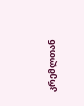კრემლთან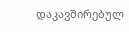დაკავშირებულ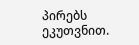პირებს ეკუთვნით.